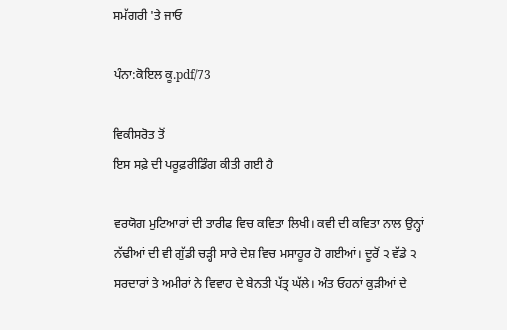ਸਮੱਗਰੀ 'ਤੇ ਜਾਓ

ਪੰਨਾ:ਕੋਇਲ ਕੂ.pdf/73

ਵਿਕੀਸਰੋਤ ਤੋਂ
ਇਸ ਸਫ਼ੇ ਦੀ ਪਰੂਫ਼ਰੀਡਿੰਗ ਕੀਤੀ ਗਈ ਹੈ

ਵਰਯੋਗ ਮੁਟਿਆਰਾਂ ਦੀ ਤਾਰੀਫ ਵਿਚ ਕਵਿਤਾ ਲਿਖੀ। ਕਵੀ ਦੀ ਕਵਿਤਾ ਨਾਲ ਉਨ੍ਹਾਂ ਨੱਢੀਆਂ ਦੀ ਵੀ ਗੁੱਡੀ ਚੜ੍ਹੀ ਸਾਰੇ ਦੇਸ਼ ਵਿਚ ਮਸਾਹੂਰ ਹੋ ਗਈਆਂ। ਦੂਰੋਂ ੨ ਵੱਡੇ ੨ ਸਰਦਾਰਾਂ ਤੇ ਅਮੀਰਾਂ ਨੇ ਵਿਵਾਹ ਦੇ ਬੇਨਤੀ ਪੱਤ੍ਰ ਘੱਲੇ। ਅੰਤ ਓਹਨਾਂ ਕੁੜੀਆਂ ਦੇ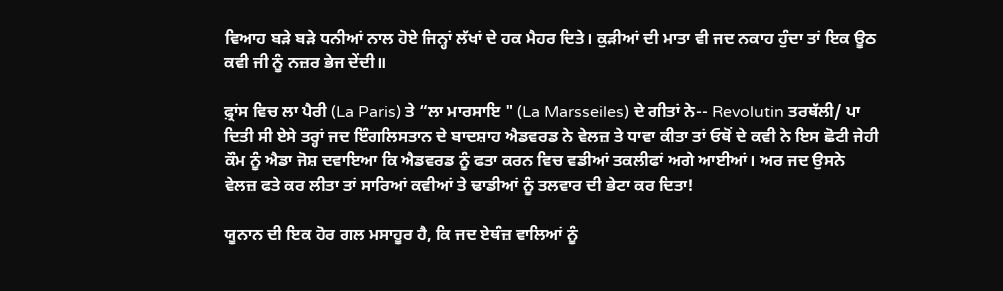ਵਿਆਹ ਬੜੇ ਬੜੇ ਧਨੀਆਂ ਨਾਲ ਹੋਏ ਜਿਨ੍ਹਾਂ ਲੱਖਾਂ ਦੇ ਹਕ ਮੈਹਰ ਦਿਤੇ। ਕੁੜੀਆਂ ਦੀ ਮਾਤਾ ਵੀ ਜਦ ਨਕਾਹ ਹੁੰਦਾ ਤਾਂ ਇਕ ਊਠ ਕਵੀ ਜੀ ਨੂੰ ਨਜ਼ਰ ਭੇਜ ਦੇਂਦੀ॥

ਫ਼੍ਰਾਂਸ ਵਿਚ ਲਾ ਪੈਰੀ (La Paris) ਤੇ “ਲਾ ਮਾਰਸਾਇ " (La Marsseiles) ਦੇ ਗੀਤਾਂ ਨੇ-- Revolutin ਤਰਥੱਲੀ/ ਪਾ ਦਿਤੀ ਸੀ ਏਸੇ ਤਰ੍ਹਾਂ ਜਦ ਇੰਗਲਿਸਤਾਨ ਦੇ ਬਾਦਸ਼ਾਹ ਐਡਵਰਡ ਨੇ ਵੇਲਜ਼ ਤੇ ਧਾਵਾ ਕੀਤਾ ਤਾਂ ਓਥੋਂ ਦੇ ਕਵੀ ਨੇ ਇਸ ਛੋਟੀ ਜੇਹੀ ਕੌਮ ਨੂੰ ਐਡਾ ਜੋਸ਼ ਦਵਾਇਆ ਕਿ ਐਡਵਰਡ ਨੂੰ ਫਤਾ ਕਰਨ ਵਿਚ ਵਡੀਆਂ ਤਕਲੀਫਾਂ ਅਗੇ ਆਈਆਂ। ਅਰ ਜਦ ਉਸਨੇ ਵੇਲਜ਼ ਫਤੇ ਕਰ ਲੀਤਾ ਤਾਂ ਸਾਰਿਆਂ ਕਵੀਆਂ ਤੇ ਢਾਡੀਆਂ ਨੂੰ ਤਲਵਾਰ ਦੀ ਭੇਟਾ ਕਰ ਦਿਤਾ!

ਯੂਨਾਨ ਦੀ ਇਕ ਹੋਰ ਗਲ ਮਸਾਹੂਰ ਹੈ, ਕਿ ਜਦ ਏਥੰਜ਼ ਵਾਲਿਆਂ ਨੂੰ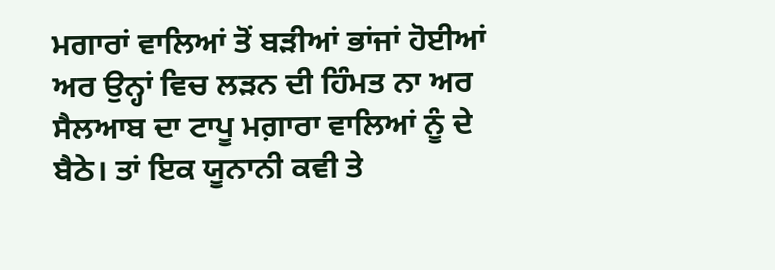ਮਗਾਰਾਂ ਵਾਲਿਆਂ ਤੋਂ ਬੜੀਆਂ ਭਾਂਜਾਂ ਹੋਈਆਂ ਅਰ ਉਨ੍ਹਾਂ ਵਿਚ ਲੜਨ ਦੀ ਹਿੰਮਤ ਨਾ ਅਰ ਸੈਲਆਬ ਦਾ ਟਾਪੂ ਮਗ਼ਾਰਾ ਵਾਲਿਆਂ ਨੂੰ ਦੇ ਬੈਠੇ। ਤਾਂ ਇਕ ਯੂਨਾਨੀ ਕਵੀ ਤੇ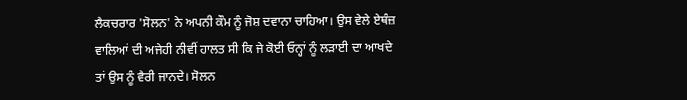ਲੈਕਚਰਾਰ 'ਸੋਲਨ' ਨੇ ਅਪਨੀ ਕੌਮ ਨੂੰ ਜੋਸ਼ ਦਵਾਨਾ ਚਾਹਿਆ। ਉਸ ਵੇਲੇ ਏਥੰਜ਼ ਵਾਲਿਆਂ ਦੀ ਅਜੇਹੀ ਨੀਵੀਂ ਹਾਲਤ ਸੀ ਕਿ ਜੇ ਕੋਈ ਓਨ੍ਹਾਂ ਨੂੰ ਲੜਾਈ ਦਾ ਆਖਦੇ ਤਾਂ ਉਸ ਨੂੰ ਵੈਰੀ ਜਾਨਦੇ। ਸੋਲਨ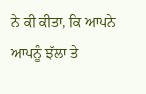ਨੇ ਕੀ ਕੀਤਾ, ਕਿ ਆਪਨੇ ਆਪਨੂੰ ਝੱਲਾ ਤੇ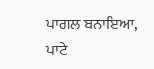ਪਾਗਲ ਬਨਾਇਆ, ਪਾਟੇ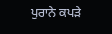ਪੁਰਾਨੇ ਕਪੜੇ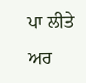ਪਾ ਲੀਤੇ ਅਰ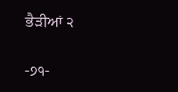ਭੈੜੀਆਂ ੨

-੭੧-